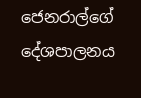ජෙනරාල්ගේ දේශපාලනය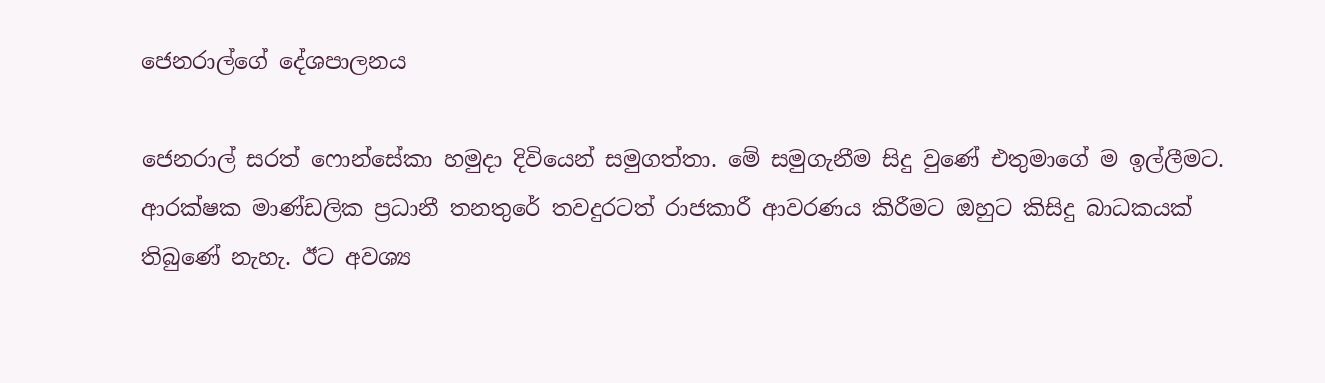ජෙනරාල්ගේ දේශපාලනය

ජෙනරාල් සරත් ෆොන්සේකා හමුදා දිවියෙන් සමුගත්තා. මේ සමුගැනීම සිදු වුණේ එතුමාගේ ම ඉල්ලීමට. ආරක්ෂක මාණ්ඩලික ප්‍රධානී තනතුරේ තවදුරටත් රාජකාරී ආවරණය කිරීමට ඔහුට කිසිදු බාධකයක් තිබුණේ නැහැ. ඊට අවශ්‍ය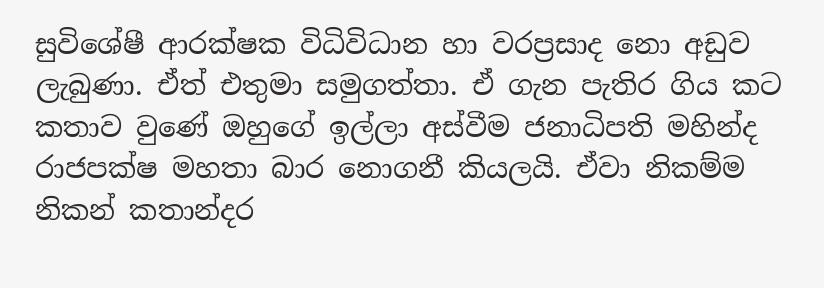සුවිශේෂී ආරක්ෂක විධිවිධාන හා වරප්‍රසාද නො අඩුව ලැබුණා. ඒත් එතුමා සමුගත්තා. ඒ ගැන පැතිර ගිය කට කතාව වුණේ ඔහුගේ ඉල්ලා අස්වීම ජනාධිපති මහින්ද රාජපක්ෂ මහතා බාර නොගනී කියලයි. ඒවා නිකම්ම නිකන් කතාන්දර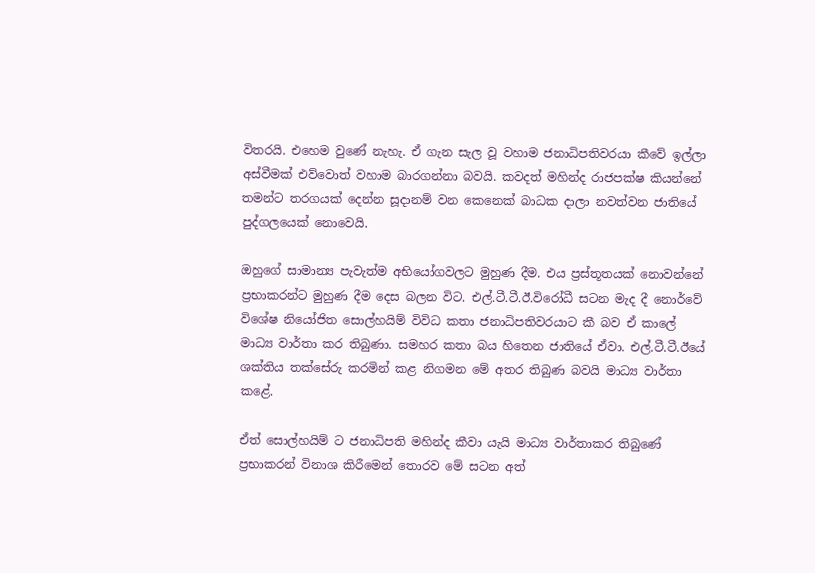විතරයි. එහෙම වුණේ නැහැ. ඒ ගැන සැල වූ වහාම ජනාධිපතිවරයා කීවේ ඉල්ලා අස්වීමක් එව්වොත් වහාම බාරගන්නා බවයි. කවදත් මහින්ද රාජපක්ෂ කියන්නේ තමන්ට තරගයක් දෙන්න සූදානම් වන කෙනෙක් බාධක දාලා නවත්වන ජාතියේ පුද්ගලයෙක් නොවෙයි.

ඔහුගේ සාමාන්‍ය පැවැත්ම අභියෝගවලට මුහුණ දීම. එය ප්‍රස්තූතයක් නොවන්නේ ප්‍රභාකරන්ට මුහුණ දීම දෙස බලන විට. එල්.ටී.ටී.ඊ.විරෝධී සටන මැද දී නොර්වේ විශේෂ නියෝජිත සොල්හයිම් විවිධ කතා ජනාධිපතිවරයාට කී බව ඒ කාලේ මාධ්‍ය වාර්තා කර තිබුණා. සමහර කතා බය හිතෙන ජාතියේ ඒවා. එල්.ටී.ටී.ඊයේ ශක්තිය තක්සේරු කරමින් කළ නිගමන මේ අතර තිබුණ බවයි මාධ්‍ය වාර්තා කළේ.

ඒත් සොල්හයිම් ට ජනාධිපති මහින්ද කීවා යැයි මාධ්‍ය වාර්තාකර තිබුණේ ප්‍රභාකරන් විනාශ කිරීමෙන් තොරව මේ සටන අත්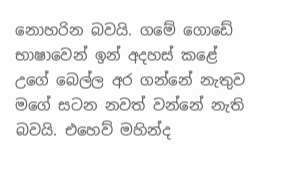නොහරින බවයි. ගමේ ගොඩේ භාෂාවෙන් ඉන් අදහස් කළේ උගේ බෙල්ල අර ගන්නේ නැතුව මගේ සටන නවත් වන්නේ නැති බවයි. එහෙව් මහින්ද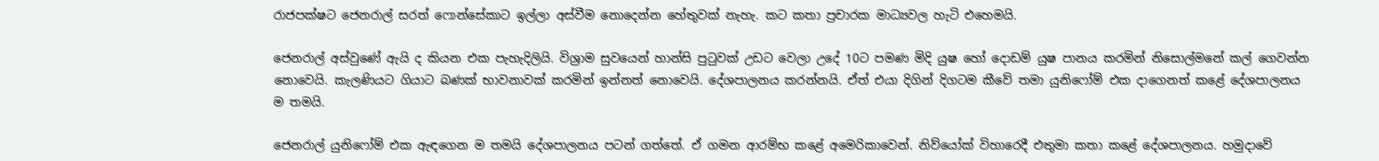රාජපක්ෂට ජෙනරාල් සරත් ෆොන්සේකාට ඉල්ලා අස්වීම නොදෙන්න හේතුවක් නැහැ. කට කතා ප්‍රචාරක මාධ්‍යවල හැටි එහෙමයි.

ජෙනරාල් අස්වුණේ ඇයි ද කියන එක පැහැදිලියි. විශ්‍රාම සුවයෙන් හාන්සි පුටුවක් උඩට වෙලා උදේ 10ට පමණ මිදි යුෂ හෝ දොඩම් යුෂ පානය කරමින් නිසොල්මනේ කල් ගෙවන්න නොවෙයි. කැලණියට ගියාට බණක් භාවනාවක් කරමින් ඉන්නත් නොවෙයි. දේශපාලනය කරන්නයි. ඒත් එයා දිගින් දිගටම කීවේ තමා යුනිෆෝම් එක දාගෙනත් කළේ දේශපාලනය ම තමයි.

ජෙනරාල් යුනිෆෝම් එක ඇඳගෙන ම තමයි දේශපාලනය පටන් ගත්තේ. ඒ ගමන ආරම්භ කළේ අමෙරිකාවෙන්. නිව්යෝක් විහාරෙදී එතුමා කතා කළේ දේශපාලනය. හමුදාවේ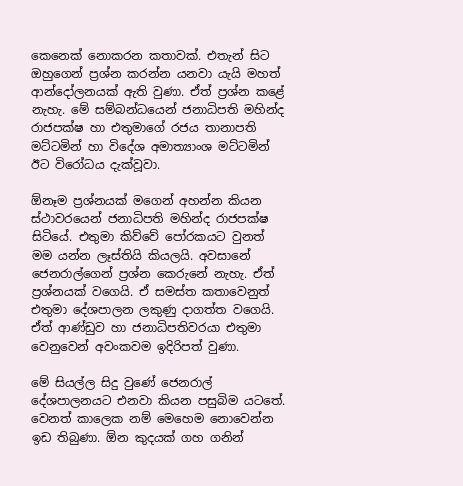කෙනෙක් නොකරන කතාවක්. එතැන් සිට ඔහුගෙන් ප්‍රශ්න කරන්න යනවා යැයි මහත් ආන්දෝලනයක් ඇති වුණා. ඒත් ප්‍රශ්න කළේ නැහැ. මේ සම්බන්ධයෙන් ජනාධිපති මහින්ද රාජපක්ෂ හා එතුමාගේ රජය තානාපති මට්ටමින් හා විදේශ අමාත්‍යාංශ මට්ටමින් ඊට විරෝධය දැක්වූවා.

ඕනෑම ප්‍රශ්නයක් මගෙන් අහන්න කියන ස්ථාවරයෙන් ජනාධිපති මහින්ද රාජපක්ෂ සිටියේ. එතුමා කිව්වේ පෝරකයට වුනත් මම යන්න ලෑස්තියි කියලයි. අවසානේ ජෙනරාල්ගෙන් ප්‍රශ්න කෙරුනේ නැහැ. ඒත් ප්‍රශ්නයක් වගෙයි. ඒ සමස්ත කතාවෙනුත් එතුමා දේශපාලන ලකුණු දාගත්ත වගෙයි. ඒත් ආණ්ඩුව හා ජනාධිපතිවරයා එතුමා වෙනුවෙන් අවංකවම ඉදිරිපත් වුණා.

මේ සියල්ල සිදු වුණේ ජෙනරාල් දේශපාලනයට එනවා කියන පසුබිම යටතේ. වෙනත් කාලෙක නම් මෙහෙම නොවෙන්න ඉඩ තිබුණා. ඕන කුදයක් ගහ ගනින්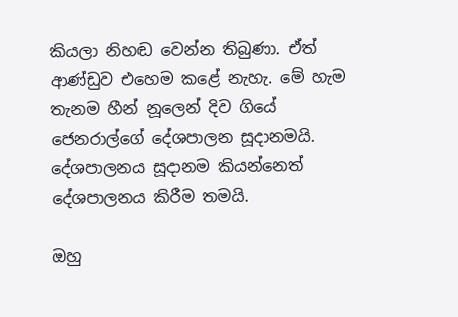කියලා නිහඬ වෙන්න තිබුණා. ඒත් ආණ්ඩුව එහෙම කළේ නැහැ. මේ හැම තැනම හීන් නූලෙන් දිව ගියේ ජෙනරාල්ගේ දේශපාලන සූදානමයි. දේශපාලනය සූදානම කියන්නෙත් දේශපාලනය කිරීම තමයි.

ඔහු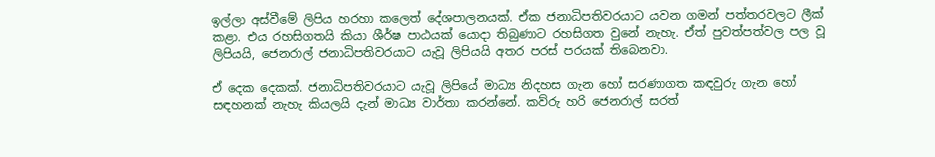ඉල්ලා අස්වීමේ ලිපිය හරහා කලෙත් දේශපාලනයක්. ඒක ජනාධිපතිවරයාට යවන ගමන් පත්තරවලට ලීක් කළා. එය රහසිගතයි කියා ශීර්ෂ පාඨයක් යොදා තිබුණාට රහසිගත වුනේ නැහැ. ඒත් පුවත්පත්වල පල වූ ලිපියයි, ජෙනරාල් ජනාධිපතිවරයාට යැවූ ලිපියයි අතර පරස් පරයක් තිබෙනවා.

ඒ දෙක දෙකක්. ජනාධිපතිවරයාට යැවූ ලිපියේ මාධ්‍ය නිදහස ගැන හෝ සරණාගත කඳවුරු ගැන හෝ සඳහනක් නැහැ කියලයි දැන් මාධ්‍ය වාර්තා කරන්නේ. කව්රු හරි ජෙනරාල් සරත්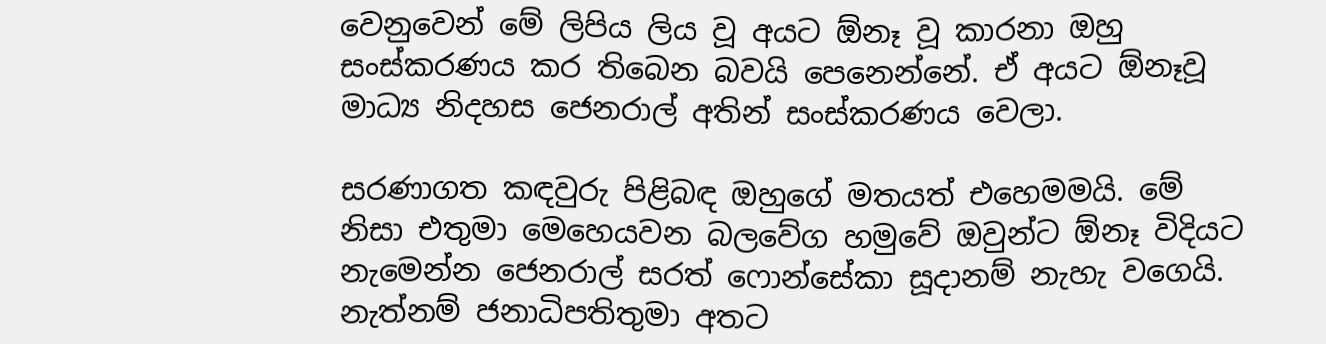වෙනුවෙන් මේ ලිපිය ලිය වූ අයට ඕනෑ වූ කාරනා ඔහු සංස්කරණය කර තිබෙන බවයි පෙනෙන්නේ. ඒ අයට ඕනෑවූ මාධ්‍ය නිදහස ජෙනරාල් අතින් සංස්කරණය වෙලා.

සරණාගත කඳවුරු පිළිබඳ ඔහුගේ මතයත් එහෙමමයි. මේ නිසා එතුමා මෙහෙයවන බලවේග හමුවේ ඔවුන්ට ඕනෑ විදියට නැමෙන්න ජෙනරාල් සරත් ෆොන්සේකා සූදානම් නැහැ වගෙයි. නැත්නම් ජනාධිපතිතුමා අතට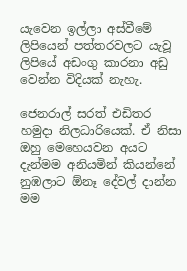යැවෙන ඉල්ලා අස්වීමේ ලිපියෙන් පත්තරවලට යැවූ ලිපියේ අඩංගු කාරනා අඩු වෙන්න විදියක් නැහැ.

ජෙනරාල් සරත් එඩිතර හමුදා නිලධාරියෙක්. ඒ නිසා ඔහු මෙහෙයවන අයට දැන්මම අනියමින් කියන්නේ නුඹලාට ඕනෑ දේවල් දාන්න මම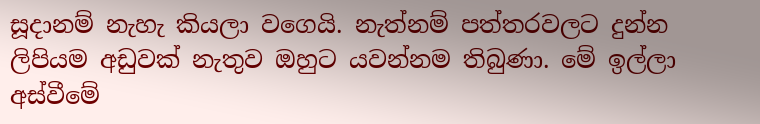සූදානම් නැහැ කියලා වගෙයි. නැත්නම් පත්තරවලට දුන්න ලිපියම අඩුවක් නැතුව ඔහුට යවන්නම තිබුණා. මේ ඉල්ලා අස්වීමේ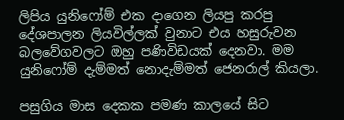ලිපිය යුනිෆෝම් එක දාගෙන ලියපු කරපු දේශපාලන ලියවිල්ලක් වුනාට එය හසුරුවන බලවේගවලට ඔහු පණිවිඩයක් දෙනවා. මම යුනිෆෝම් දැම්මත් නොදැම්මත් ජෙනරාල් කියලා.

පසුගිය මාස දෙකක පමණ කාලයේ සිට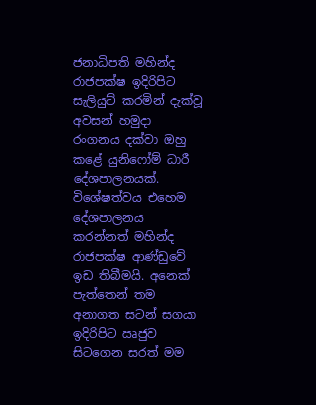ජනාධිපති මහින්ද රාජපක්ෂ ඉදිරිපිට සැලියුට් කරමින් දැක්වූ අවසන් හමුදා රංගනය දක්වා ඔහු කළේ යුනිෆෝම් ධාරී දේශපාලනයක්. විශේෂත්වය එහෙම දේශපාලනය කරන්නත් මහින්ද රාජපක්ෂ ආණ්ඩුවේ ඉඩ තිබීමයි. අනෙක් පැත්තෙන් තම අනාගත සටන් සගයා ඉදිරිපිට ඍජුව සිටගෙන සරත් මම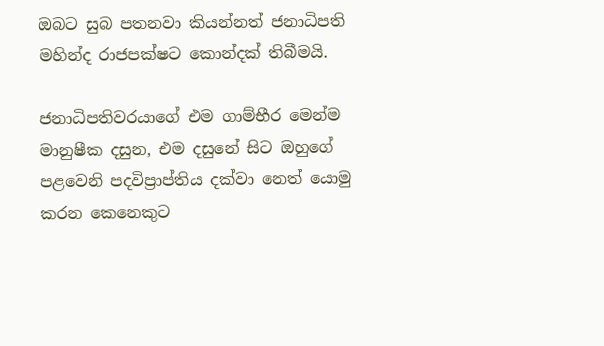ඔබට සුබ පතනවා කියන්නත් ජනාධිපති මහින්ද රාජපක්ෂට කොන්දක් තිබීමයි.

ජනාධිපතිවරයාගේ එම ගාම්භීර මෙන්ම මානුෂීක දසුන, එම දසුනේ සිට ඔහුගේ පළවෙනි පදවිප්‍රාප්තිය දක්වා නෙත් යොමු කරන කෙනෙකුට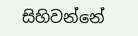සිහිවන්නේ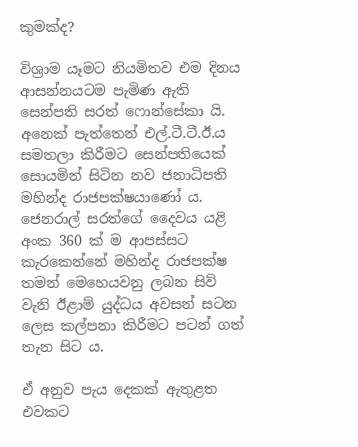කුමක්ද?

විශ්‍රාම යෑමට නියමිතව එම දිනය ආසන්නයටම පැමිණ ඇති සෙන්පති සරත් ෆොන්සේකා යි. අනෙක් පැත්තෙන් එල්.ටී.ටී.ඊ.ය සමතලා කිරීමට සෙන්පතියෙක් සොයමින් සිටින නව ජනාධිපති මහින්ද රාජපක්ෂයාණෝ ය. ජෙනරාල් සරත්ගේ දෛවය යළි අංක 360 ක් ම ආපස්සට කැරකෙන්නේ මහින්ද රාජපක්ෂ තමන් මෙහෙයවනු ලබන සිව් වැනි ඊළාම් යුද්ධය අවසන් සටන ලෙස කල්පනා කිරීමට පටන් ගත් තැන සිට ය.

ඒ අනුව පැය දෙකක් ඇතුළත එවකට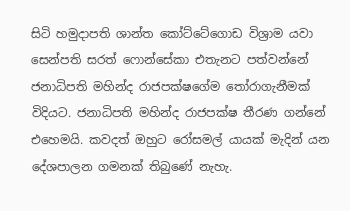සිටි හමුදාපති ශාන්ත කෝට්ටේගොඩ විශ්‍රාම යවා සෙන්පති සරත් ෆොන්සේකා එතැනට පත්වන්නේ ජනාධිපති මහින්ද රාජපක්ෂගේම තෝරාගැනීමක් විදියට. ජනාධිපති මහින්ද රාජපක්ෂ තීරණ ගන්නේ එහෙමයි. කවදත් ඔහුට රෝසමල් යායක් මැදින් යන දේශපාලන ගමනක් තිබුණේ නැහැ.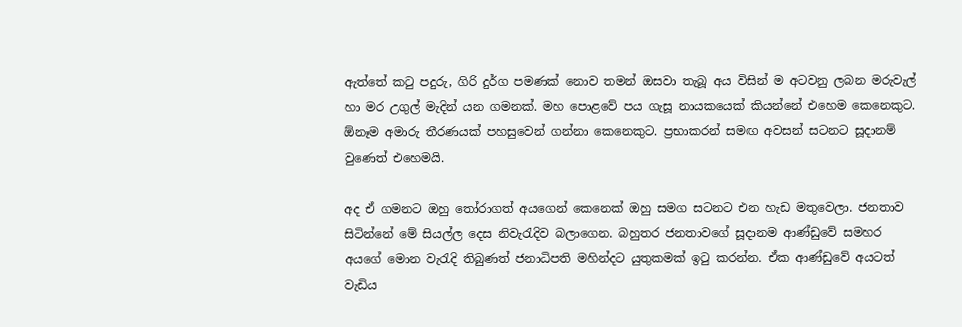ඇත්තේ කටු පදුරු, ගිරි දුර්ග පමණක් නොව තමන් ඔසවා තැබූ අය විසින් ම අටවනු ලබන මරුවැල් හා මර උගුල් මැදින් යන ගමනක්. මහ පොළවේ පය ගැසූ නායකයෙක් කියන්නේ එහෙම කෙනෙකුට. ඕනෑම අමාරු තීරණයක් පහසුවෙන් ගන්නා කෙනෙකුට. ප්‍රභාකරන් සමඟ අවසන් සටනට සූදානම් වුණෙත් එහෙමයි.

අද ඒ ගමනට ඔහු තෝරාගත් අයගෙන් කෙනෙක් ඔහු සමග සටනට එන හැඩ මතුවෙලා. ජනතාව සිටින්නේ මේ සියල්ල දෙස නිවැරැදිව බලාගෙන. බහුතර ජනතාවගේ සූදානම ආණ්ඩුවේ සමහර අයගේ මොන වැරැදි තිබුණත් ජනාධිපති මහින්දට යුතුකමක් ඉටු කරන්න. ඒක ආණ්ඩුවේ අයටත් වැඩිය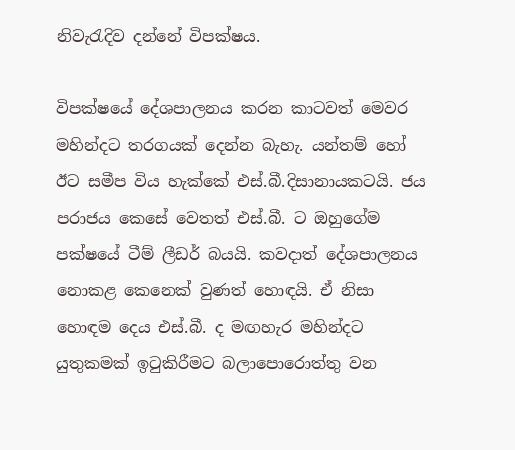නිවැරැදිව දන්නේ විපක්ෂය.

විපක්ෂයේ දේශපාලනය කරන කාටවත් මෙවර මහින්දට තරගයක් දෙන්න බැහැ. යන්තම් හෝ ඊට සමීප විය හැක්කේ එස්.බී.දිසානායකටයි. ජය පරාජය කෙසේ වෙතත් එස්.බී. ට ඔහුගේම පක්ෂයේ ටීම් ලීඩර් බයයි. කවදාත් දේශපාලනය නොකළ කෙනෙක් වුණත් හොඳයි. ඒ නිසා හොඳම දෙය එස්.බී. ද මඟහැර මහින්දට යුතුකමක් ඉටුකිරීමට බලාපොරොත්තු වන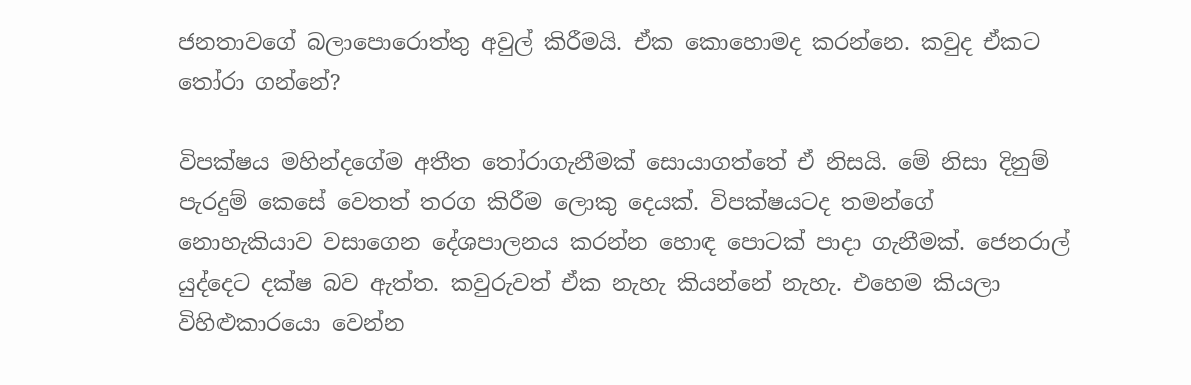ජනතාවගේ බලාපොරොත්තු අවුල් කිරීමයි. ඒක කොහොමද කරන්නෙ. කවුද ඒකට තෝරා ගන්නේ?

විපක්ෂය මහින්දගේම අතීත තෝරාගැනීමක් සොයාගත්තේ ඒ නිසයි. මේ නිසා දිනුම් පැරදුම් කෙසේ වෙතත් තරග කිරීම ලොකු දෙයක්. විපක්ෂයටද තමන්ගේ නොහැකියාව වසාගෙන දේශපාලනය කරන්න හොඳ පොටක් පාදා ගැනීමක්. ජෙනරාල් යුද්දෙට දක්ෂ බව ඇත්ත. කවුරුවත් ඒක නැහැ කියන්නේ නැහැ. එහෙම කියලා විහිළුකාරයො වෙන්න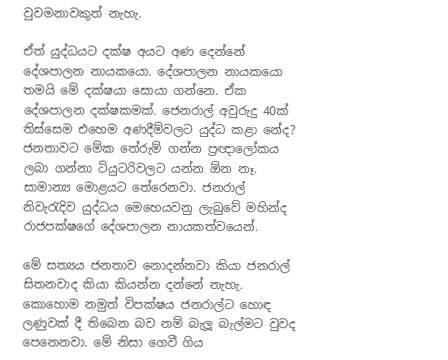වුවමනාවකුත් නැහැ.

ඒත් යුද්ධයට දක්ෂ අයට අණ දෙන්නේ දේශපාලන නායකයො. දේශපාලන නායකයො තමයි මේ දක්ෂයා සොයා ගන්නෙ. ඒක දේශපාලන දක්ෂකමක්. ජෙනරාල් අවුරුදු 40ක් තිස්සෙම එහෙම අණදීම්වලට යුද්ධ කළා නේද? ජනතාවට මේක තේරුම් ගන්න ප්‍රඥාලෝකය ලබා ගන්නා ටියුටරිවලට යන්න ඕන නෑ. සාමාන්‍ය මොළයට තේරෙනවා. ජනරාල් නිවැරැදිව යුද්ධය මෙහෙයවනු ලැබුවේ මහින්ද රාජපක්ෂගේ දේශපාලන නායකත්වයෙන්.

මේ සත්‍යය ජනතාව නොදන්නවා කියා ජනරාල් සිතනවාද කියා කියන්න දන්නේ නැහැ. කොහොම නමුත් විපක්ෂය ජනරාල්ට හොඳ ලණුවක් දී තිබෙන බව නම් බැලූ බැල්මට වුවද පෙනෙනවා. මේ නිසා ගෙවී ගිය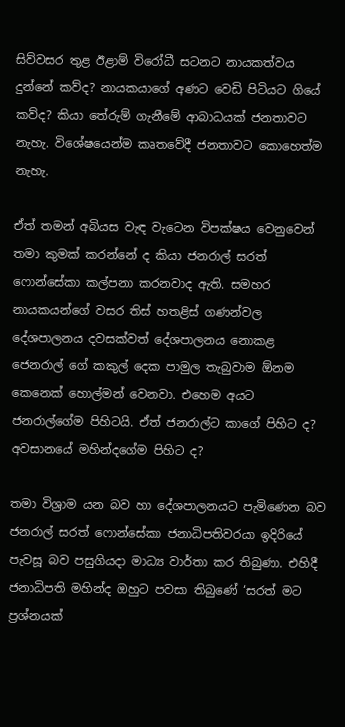සිව්වසර තුළ ඊළාම් විරෝධී සටනට නායකත්වය දුන්නේ කව්ද? නායකයාගේ අණට වෙඩි පිටියට ගියේ කව්ද? කියා තේරුම් ගැනීමේ ආබාධයක් ජනතාවට නැහැ. විශේෂයෙන්ම කෘතවේදී ජනතාවට කොහෙත්ම නැහැ.

ඒත් තමන් අබියස වැඳ වැටෙන විපක්ෂය වෙනුවෙන් තමා කුමක් කරන්නේ ද කියා ජනරාල් සරත් ෆොන්සේකා කල්පනා කරනවාද ඇති. සමහර නායකයන්ගේ වසර තිස් හතළිස් ගණන්වල දේශපාලනය දවසක්වත් දේශපාලනය නොකළ ජෙනරාල් ගේ කකුල් දෙක පාමුල තැබුවාම ඕනම කෙනෙක් හොල්මන් වෙනවා. එහෙම අයට ජනරාල්ගේම පිහිටයි. ඒත් ජනරාල්ට කාගේ පිහිට ද? අවසානයේ මහින්දගේම පිහිට ද?

තමා විශ්‍රාම යන බව හා දේශපාලනයට පැමිණෙන බව ජනරාල් සරත් ෆොන්සේකා ජනාධිපතිවරයා ඉදිරියේ පැවසූ බව පසුගියදා මාධ්‍ය වාර්තා කර තිබුණා. එහිදී ජනාධිපති මහින්ද ඔහුට පවසා තිබුණේ ‘සරත් මට ප්‍රශ්නයක්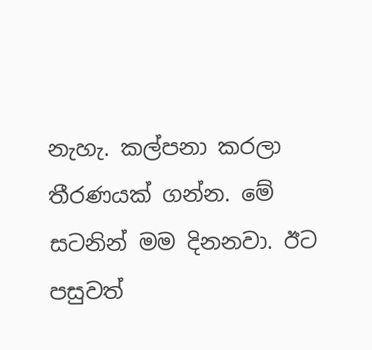නැහැ. කල්පනා කරලා තීරණයක් ගන්න. මේ සටනින් මම දිනනවා. ඊට පසුවත්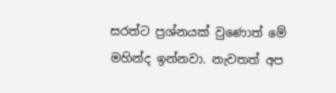සරත්ට ප්‍රශ්නයක් වුණොත් මේ මහින්ද ඉන්නවා. නැවතත් අප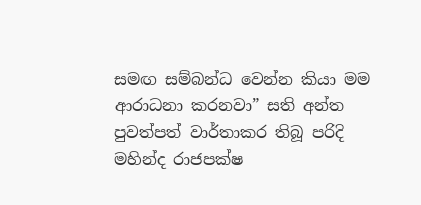සමඟ සම්බන්ධ වෙන්න කියා මම ආරාධනා කරනවා” සති අන්ත පුවත්පත් වාර්තාකර තිබූ පරිදි මහින්ද රාජපක්ෂ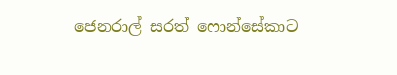ජෙනරාල් සරත් ෆොන්සේකාට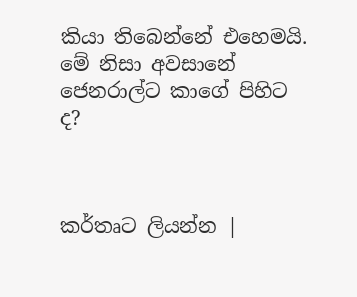කියා තිබෙන්නේ එහෙමයි. මේ නිසා අවසානේ ජෙනරාල්ට කාගේ පිහිට ද?



කර්තෘට ලියන්න |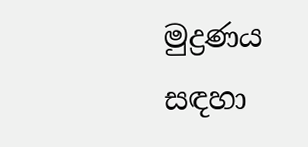මුද්‍රණය සඳහා